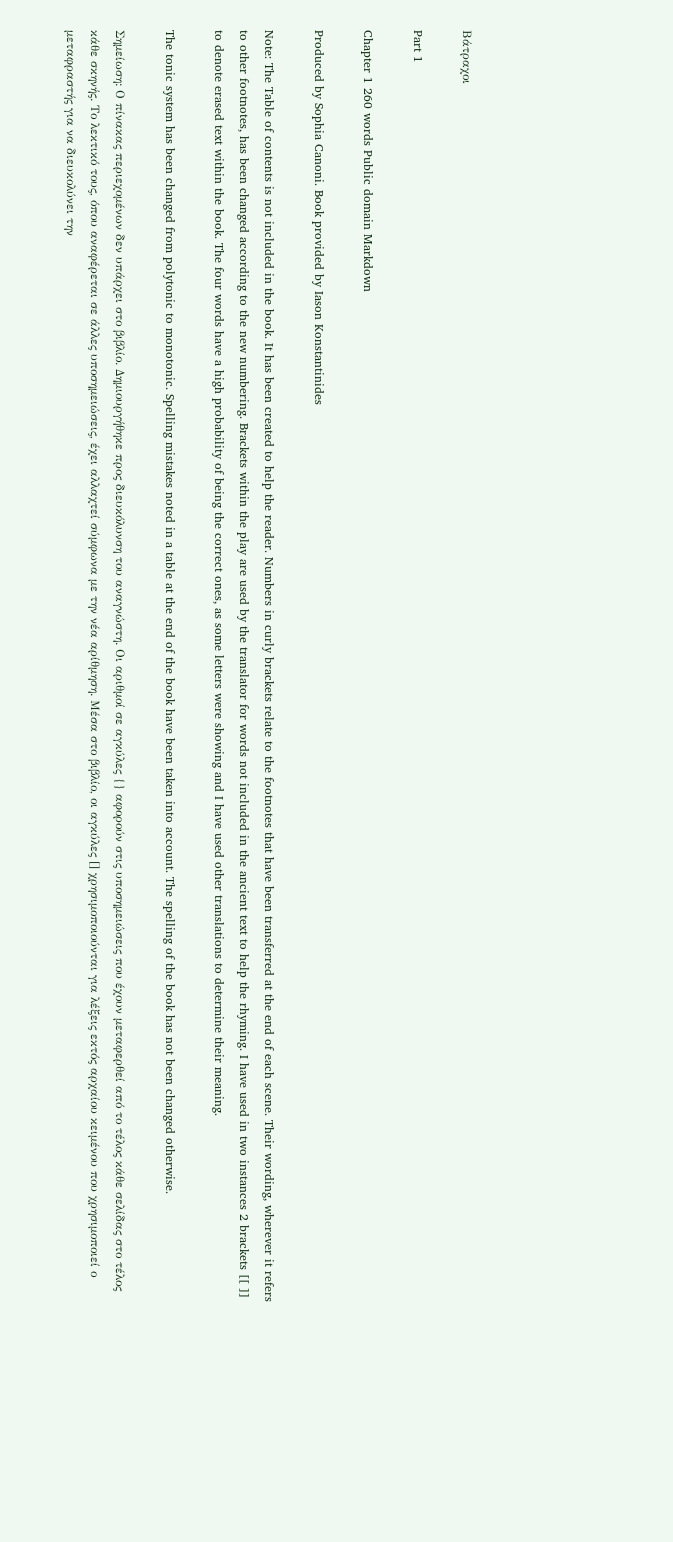Βάτραχοι

Part 1

Chapter 1 260 words Public domain Markdown

Produced by Sophia Canoni. Book provided by Iason Konstantinides

Note: The Table of contents is not included in the book. It has been created to help the reader. Numbers in curly brackets relate to the footnotes that have been transferred at the end of each scene. Their wording, wherever it refers to other footnotes, has been changed according to the new numbering. Brackets within the play are used by the translator for words not included in the ancient text to help the rhyming. I have used in two instances 2 brackets [[ ]] to denote erased text within the book. The four words have a high probability of being the correct ones, as some letters were showing and I have used other translations to determine their meaning.

The tonic system has been changed from polytonic to monotonic. Spelling mistakes noted in a table at the end of the book have been taken into account. The spelling of the book has not been changed otherwise.

Σημείωση: Ο πίνακας περιεχομένων δεν υπάρχει στο βιβλίο. Δημιουργήθηκε προς διευκόλυνση του αναγνώστη. Οι αριθμοί σε αγκύλες {} αφορούν στις υποσημειώσεις που έχουν μεταφερθεί από το τέλος κάθε σελίδας στο τέλος κάθε σκηνής. Το λεκτικό τους, όπου αναφέρεται σε άλλες υποσημειώσεις, έχει αλλαχτεί σύμφωνα με την νέα αρίθμηση. Μέσα στο βιβλίο, οι αγκύλες [] χρησιμοποιούνται για λέξεις εκτός αρχαίου κειμένου που χρησιμοποιεί ο μεταφραστής για να διευκολύνει την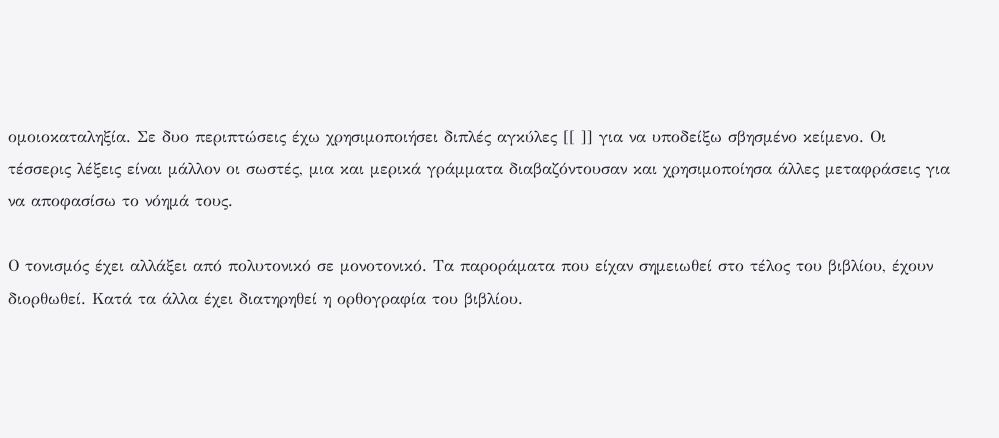ομοιοκαταληξία. Σε δυο περιπτώσεις έχω χρησιμοποιήσει διπλές αγκύλες [[ ]] για να υποδείξω σβησμένο κείμενο. Οι τέσσερις λέξεις είναι μάλλον οι σωστές, μια και μερικά γράμματα διαβαζόντουσαν και χρησιμοποίησα άλλες μεταφράσεις για να αποφασίσω το νόημά τους.

Ο τονισμός έχει αλλάξει από πολυτονικό σε μονοτονικό. Τα παροράματα που είχαν σημειωθεί στο τέλος του βιβλίου, έχουν διορθωθεί. Κατά τα άλλα έχει διατηρηθεί η ορθογραφία του βιβλίου.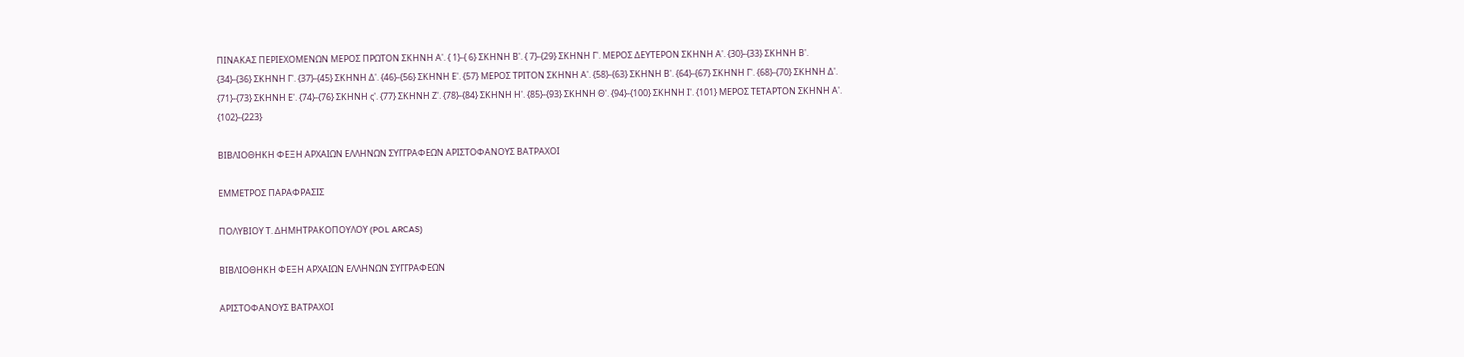ΠΙΝΑΚΑΣ ΠΕΡΙΕΧΟΜΕΝΩΝ ΜΕΡΟΣ ΠΡΩΤΟΝ ΣΚΗΝΗ Α'. { 1}-{ 6} ΣΚΗΝΗ Β'. { 7}-{29} ΣΚΗΝΗ Γ'. ΜΕΡΟΣ ΔΕΥΤΕΡΟΝ ΣΚΗΝΗ Α'. {30}-{33} ΣΚΗΝΗ Β'. {34}-{36} ΣΚΗΝΗ Γ'. {37}-{45} ΣΚΗΝΗ Δ'. {46}-{56} ΣΚΗΝΗ Ε'. {57} ΜΕΡΟΣ ΤΡΙΤΟΝ ΣΚΗΝΗ Α'. {58}-{63} ΣΚΗΝΗ Β'. {64}-{67} ΣΚΗΝΗ Γ'. {68}-{70} ΣΚΗΝΗ Δ'. {71}-{73} ΣΚΗΝΗ Ε'. {74}-{76} ΣΚΗΝΗ ς'. {77} ΣΚΗΝΗ Ζ'. {78}-{84} ΣΚΗΝΗ Η'. {85}-{93} ΣΚΗΝΗ Θ'. {94}-{100} ΣΚΗΝΗ Ι'. {101} ΜΕΡΟΣ ΤΕΤΑΡΤΟΝ ΣΚΗΝΗ Α'. {102}-{223}

ΒΙΒΛΙΟΘΗΚΗ ΦΕΞΗ ΑΡΧΑΙΩΝ ΕΛΛΗΝΩΝ ΣΥΓΓΡΑΦΕΩΝ ΑΡΙΣΤΟΦΑΝΟΥΣ ΒΑΤΡΑΧΟΙ

ΕΜΜΕΤΡΟΣ ΠΑΡΑΦΡΑΣΙΣ

ΠΟΛΥΒΙΟΥ Τ. ΔΗΜΗΤΡΑΚΟΠΟΥΛΟΥ (POL ARCAS)

ΒΙΒΛΙΟΘΗΚΗ ΦΕΞΗ ΑΡΧΑΙΩΝ ΕΛΛΗΝΩΝ ΣΥΓΓΡΑΦΕΩΝ

ΑΡΙΣΤΟΦΑΝΟΥΣ ΒΑΤΡΑΧΟΙ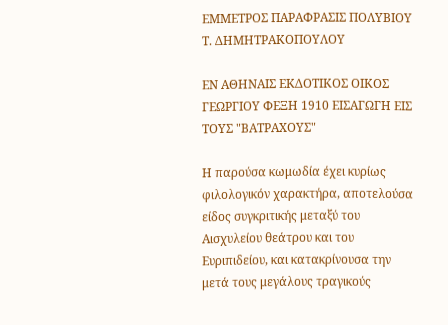ΕΜΜΕΤΡΟΣ ΠΑΡΑΦΡΑΣΙΣ ΠΟΛΥΒΙΟΥ Τ. ΔΗΜΗΤΡΑΚΟΠΟΥΛΟΥ

ΕΝ ΑΘΗΝΑΙΣ ΕΚΔΟΤΙΚΟΣ ΟΙΚΟΣ ΓΕΩΡΓΙΟΥ ΦΕΞΗ 1910 ΕΙΣΑΓΩΓΗ ΕΙΣ ΤΟΥΣ "ΒΑΤΡΑΧΟΥΣ"

Η παρούσα κωμωδία έχει κυρίως φιλολογικόν χαρακτήρα, αποτελούσα είδος συγκριτικής μεταξύ του Αισχυλείου θεάτρου και του Ευριπιδείου, και κατακρίνουσα την μετά τους μεγάλους τραγικούς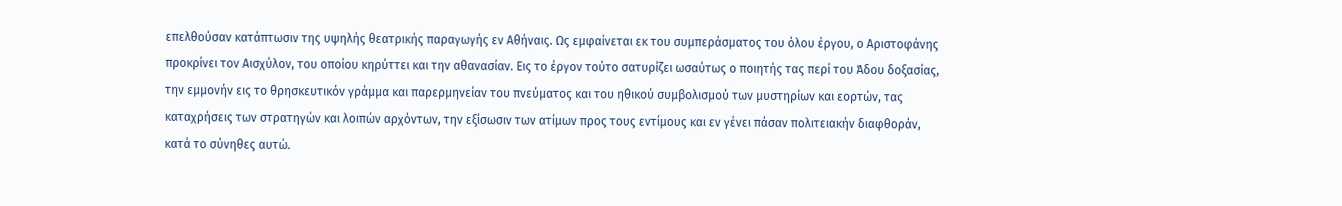επελθούσαν κατάπτωσιν της υψηλής θεατρικής παραγωγής εν Αθήναις. Ως εμφαίνεται εκ του συμπεράσματος του όλου έργου, ο Αριστοφάνης προκρίνει τον Αισχύλον, του οποίου κηρύττει και την αθανασίαν. Εις το έργον τούτο σατυρίζει ωσαύτως ο ποιητής τας περί του Άδου δοξασίας, την εμμονήν εις το θρησκευτικόν γράμμα και παρερμηνείαν του πνεύματος και του ηθικού συμβολισμού των μυστηρίων και εορτών, τας καταχρήσεις των στρατηγών και λοιπών αρχόντων, την εξίσωσιν των ατίμων προς τους εντίμους και εν γένει πάσαν πολιτειακήν διαφθοράν, κατά το σύνηθες αυτώ.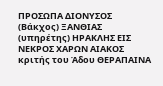ΠΡΟΣΩΠΑ ΔΙΟΝΥΣΟΣ (Βάκχος) ΞΑΝΘΙΑΣ (υπηρέτης) ΗΡΑΚΛΗΣ ΕΙΣ ΝΕΚΡΟΣ ΧΑΡΩΝ ΑΙΑΚΟΣ κριτής του Άδου ΘΕΡΑΠΑΙΝΑ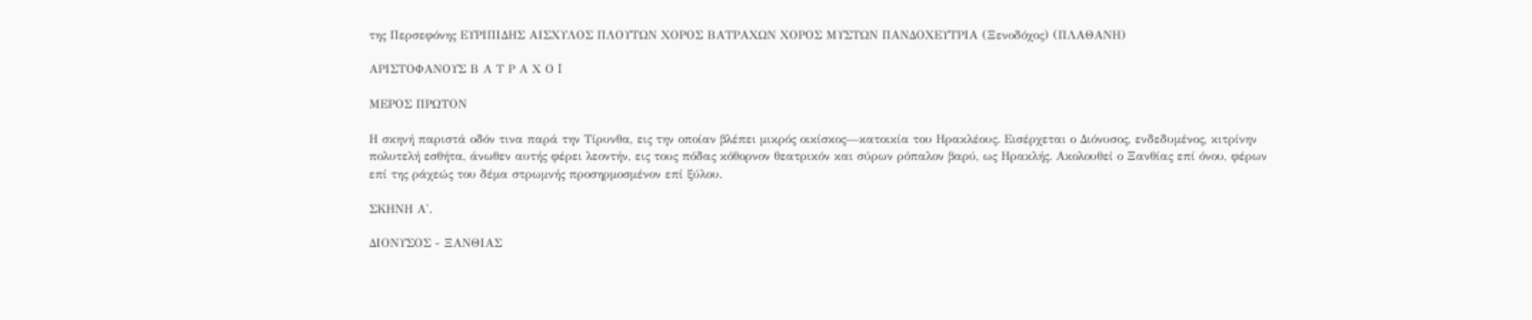της Περσεφόνης ΕΥΡΙΠΙΔΗΣ ΑΙΣΧΥΛΟΣ ΠΛΟΥΤΩΝ ΧΟΡΟΣ ΒΑΤΡΑΧΩΝ ΧΟΡΟΣ ΜΥΣΤΩΝ ΠΑΝΔΟΧΕΥΤΡΙΑ (Ξενοδόχος) (ΠΛΑΘΑΝΗ)

ΑΡΙΣΤΟΦΑΝΟΥΣ Β Α Τ Ρ Α Χ Ο I

ΜΕΡΟΣ ΠΡΩΤΟΝ

Η σκηνή παριστά οδόν τινα παρά την Τίρυνθα, εις την οποίαν βλέπει μικρός οικίσκος—κατοικία του Ηρακλέους. Εισέρχεται ο Διόνυσος, ενδεδυμένος, κιτρίνην πολυτελή εσθήτα, άνωθεν αυτής φέρει λεοντήν, εις τους πόδας κόθορνον θεατρικόν και σύρων ρόπαλον βαρύ, ως Ηρακλής. Ακολουθεί ο Ξανθίας επί όνου, φέρων επί της ράχεώς του δέμα στρωμνής προσηρμοσμένον επί ξύλου.

ΣΚΗΝΗ Α'.

ΔΙΟΝΥΣΟΣ - ΞΑΝΘΙΑΣ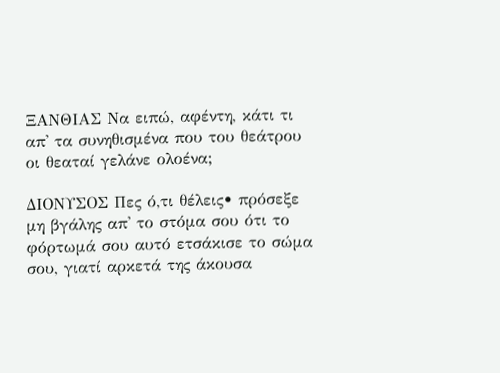ΞΑΝΘΙΑΣ Να ειπώ, αφέντη, κάτι τι απ' τα συνηθισμένα που του θεάτρου οι θεαταί γελάνε ολοένα;

ΔΙΟΝΥΣΟΣ Πες ό,τι θέλεις• πρόσεξε μη βγάλης απ' το στόμα σου ότι το φόρτωμά σου αυτό ετσάκισε το σώμα σου, γιατί αρκετά της άκουσα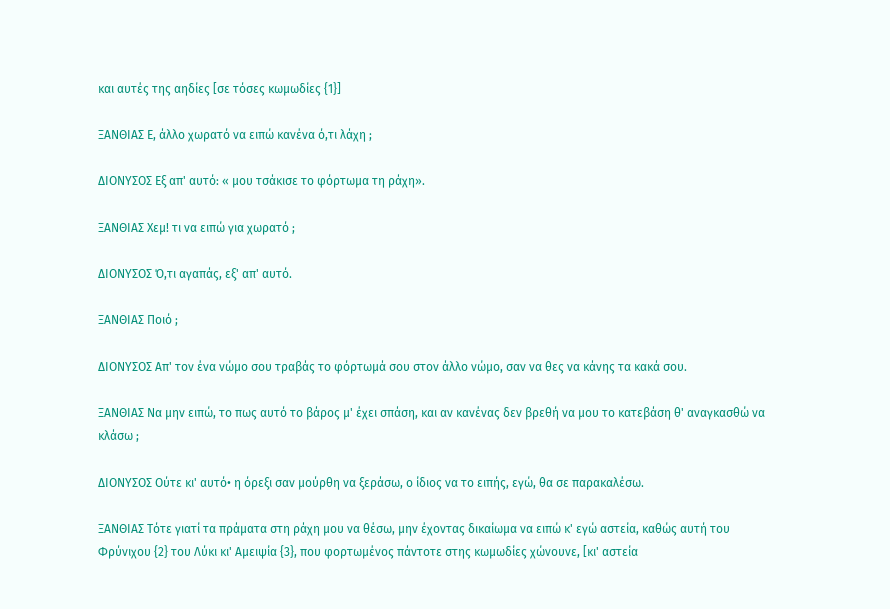και αυτές της αηδίες [σε τόσες κωμωδίες {1}]

ΞΑΝΘΙΑΣ Ε, άλλο χωρατό να ειπώ κανένα ό,τι λάχη ;

ΔΙΟΝΥΣΟΣ Εξ απ' αυτό: « μου τσάκισε το φόρτωμα τη ράχη».

ΞΑΝΘΙΑΣ Χεμ! τι να ειπώ για χωρατό ;

ΔΙΟΝΥΣΟΣ Ό,τι αγαπάς, εξ' απ' αυτό.

ΞΑΝΘΙΑΣ Ποιό ;

ΔΙΟΝΥΣΟΣ Απ' τον ένα νώμο σου τραβάς το φόρτωμά σου στον άλλο νώμο, σαν να θες να κάνης τα κακά σου.

ΞΑΝΘΙΑΣ Να μην ειπώ, το πως αυτό το βάρος μ' έχει σπάση, και αν κανένας δεν βρεθή να μου το κατεβάση θ' αναγκασθώ να κλάσω ;

ΔΙΟΝΥΣΟΣ Ούτε κι' αυτό• η όρεξι σαν μούρθη να ξεράσω, ο ίδιος να το ειπής, εγώ, θα σε παρακαλέσω.

ΞΑΝΘΙΑΣ Τότε γιατί τα πράματα στη ράχη μου να θέσω, μην έχοντας δικαίωμα να ειπώ κ' εγώ αστεία, καθώς αυτή του Φρύνιχου {2} του Λύκι κι' Αμειψία {3}, που φορτωμένος πάντοτε στης κωμωδίες χώνουνε, [κι' αστεία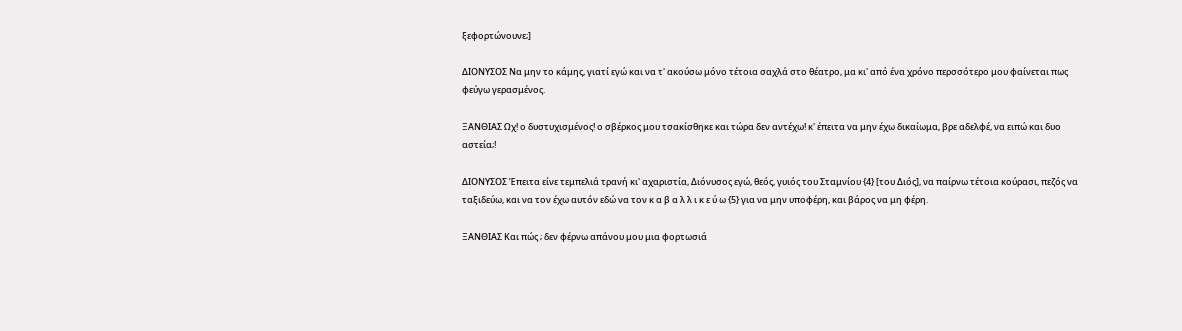ξεφορτώνουνε;]

ΔΙΟΝΥΣΟΣ Να μην το κάμης, γιατί εγώ και να τ' ακούσω μόνο τέτοια σαχλά στο θέατρο, μα κι' από ένα χρόνο περσσότερο μου φαίνεται πως φεύγω γερασμένος.

ΞΑΝΘΙΑΣ Ωχ! ο δυστυχισμένος! ο σβέρκος μου τσακίσθηκε και τώρα δεν αντέχω! κ' έπειτα να μην έχω δικαίωμα, βρε αδελφέ, να ειπώ και δυο αστεία;!

ΔΙΟΝΥΣΟΣ Έπειτα είνε τεμπελιά τρανή κι' αχαριστία, Διόνυσος εγώ, θεός, γυιός του Σταμνίου {4} [του Διός], να παίρνω τέτοια κούρασι, πεζός να ταξιδεύω, και να τον έχω αυτόν εδώ να τον κ α β α λ λ ι κ ε ύ ω {5} για να μην υποφέρη, και βάρος να μη φέρη.

ΞΑΝΘΙΑΣ Και πώς ; δεν φέρνω απάνου μου μια φορτωσιά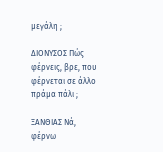μεγάλη ;

ΔΙΟΝΥΣΟΣ Πώς φέρνεις, βρε, που φέρνεται σε άλλο πράμα πάλι ;

ΞΑΝΘΙΑΣ Νά, φέρνω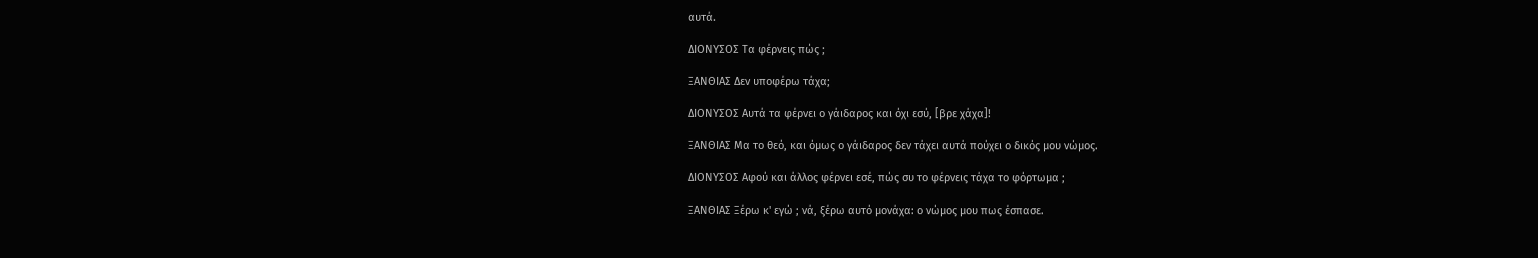αυτά.

ΔΙΟΝΥΣΟΣ Τα φέρνεις πώς ;

ΞΑΝΘΙΑΣ Δεν υποφέρω τάχα;

ΔΙΟΝΥΣΟΣ Αυτά τα φέρνει ο γάιδαρος και όχι εσύ, [βρε χάχα]!

ΞΑΝΘΙΑΣ Μα το θεό, και όμως ο γάιδαρος δεν τάχει αυτά πούχει ο δικός μου νώμος.

ΔΙΟΝΥΣΟΣ Αφού και άλλος φέρνει εσέ, πώς συ το φέρνεις τάχα το φόρτωμα ;

ΞΑΝΘΙΑΣ Ξέρω κ' εγώ ; νά, ξέρω αυτό μονάχα: ο νώμος μου πως έσπασε.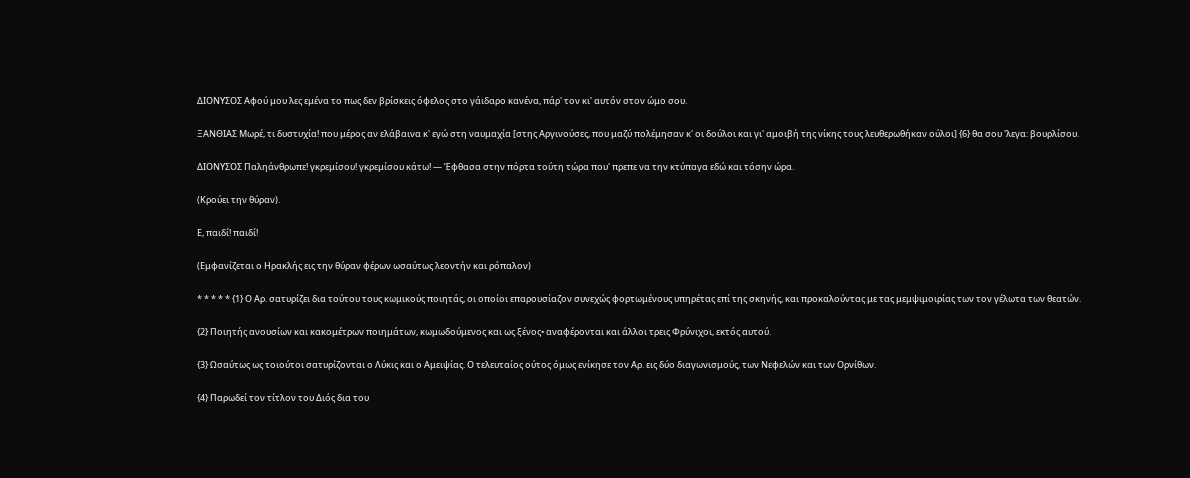ΔΙΟΝΥΣΟΣ Αφού μου λες εμένα το πως δεν βρίσκεις όφελος στο γάιδαρο κανένα, πάρ' τον κι' αυτόν στον ώμο σου.

ΞΑΝΘΙΑΣ Μωρέ, τι δυστυχία! που μέρος αν ελάβαινα κ' εγώ στη ναυμαχία [στης Αργινούσες, που μαζύ πολέμησαν κ' οι δούλοι και γι' αμοιβή της νίκης τους λευθερωθήκαν ούλοι] {6} θα σου 'λεγα: βουρλίσου.

ΔΙΟΝΥΣΟΣ Παληάνθρωπε! γκρεμίσου! γκρεμίσου κάτω! — Έφθασα στην πόρτα τούτη τώρα που' πρεπε να την κτύπαγα εδώ και τόσην ώρα.

(Κρούει την θύραν).

Ε, παιδί! παιδί!

(Εμφανίζεται ο Ηρακλής εις την θύραν φέρων ωσαύτως λεοντήν και ρόπαλον)

* * * * * {1} Ο Αρ. σατυρίζει δια τούτου τους κωμικούς ποιητάς, οι οποίοι επαρουσίαζον συνεχώς φορτωμένους υπηρέτας επί της σκηνής, και προκαλούντας με τας μεμψιμοιρίας των τον γέλωτα των θεατών.

{2} Ποιητής ανουσίων και κακομέτρων ποιημάτων, κωμωδούμενος και ως ξένος• αναφέρονται και άλλοι τρεις Φρύνιχοι, εκτός αυτού.

{3} Ωσαύτως ως τοιούτοι σατυρίζονται ο Λύκις και ο Αμειψίας. Ο τελευταίος ούτος όμως ενίκησε τον Αρ. εις δύο διαγωνισμούς, των Νεφελών και των Ορνίθων.

{4} Παρωδεί τον τίτλον του Διός δια του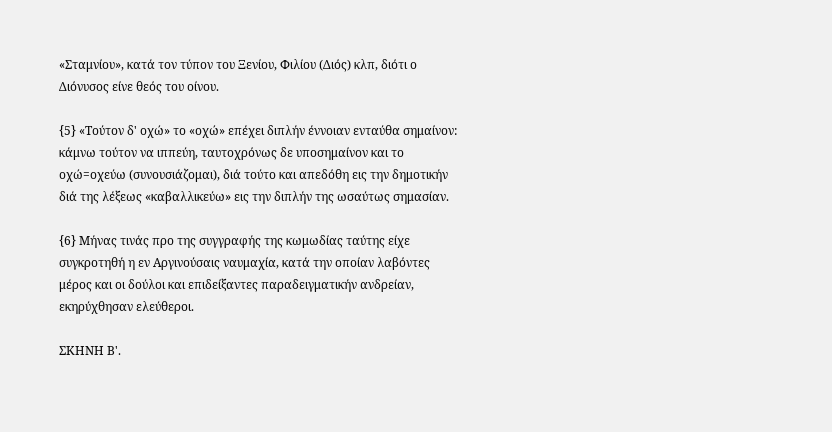«Σταμνίου», κατά τον τύπον του Ξενίου, Φιλίου (Διός) κλπ, διότι ο Διόνυσος είνε θεός του οίνου.

{5} «Τούτον δ' οχώ» το «οχώ» επέχει διπλήν έννοιαν ενταύθα σημαίνον: κάμνω τούτον να ιππεύη, ταυτοχρόνως δε υποσημαίνον και το οχώ=οχεύω (συνουσιάζομαι), διά τούτο και απεδόθη εις την δημοτικήν διά της λέξεως «καβαλλικεύω» εις την διπλήν της ωσαύτως σημασίαν.

{6} Μήνας τινάς προ της συγγραφής της κωμωδίας ταύτης είχε συγκροτηθή η εν Αργινούσαις ναυμαχία, κατά την οποίαν λαβόντες μέρος και οι δούλοι και επιδείξαντες παραδειγματικήν ανδρείαν, εκηρύχθησαν ελεύθεροι.

ΣΚΗΝΗ Β'.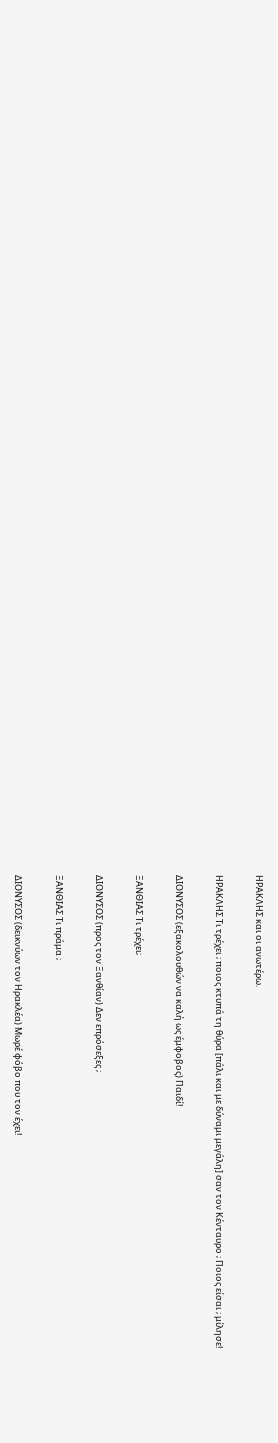ΗΡΑΚΛΗΣ και οι ανωτέρω.

ΗΡΑΚΛΗΣ Τι τρέχει ; ποιος κτυπά τη θύρα [πάλι και με δύναμι μεγάλη] σαν τον Κένταυρο ; Ποιος είσαι ; μίλησε!

ΔΙΟΝΥΣΟΣ (εξακολουθών να καλή ως έμφοβος) Παιδί!

ΞΑΝΘΙΑΣ Τι τρέχει;

ΔΙΟΝΥΣΟΣ (προς τον Ξανθίαν) Δεν επρόσεξες ;

ΞΑΝΘΙΑΣ Τι πράμα ;

ΔΙΟΝΥΣΟΣ (δεικνύων τον Ηρακλέα) Μωρέ φόβο που τον έχει!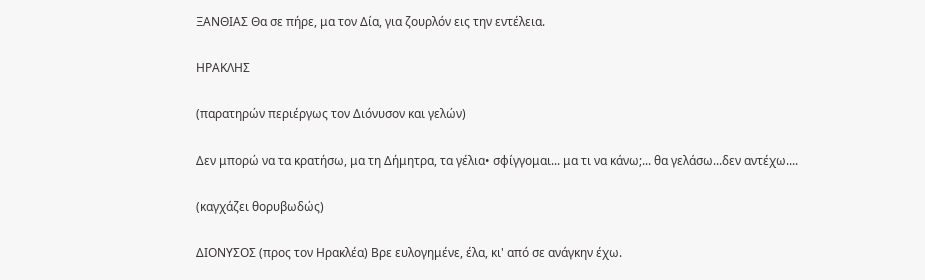ΞΑΝΘΙΑΣ Θα σε πήρε, μα τον Δία, για ζουρλόν εις την εντέλεια.

ΗΡΑΚΛΗΣ

(παρατηρών περιέργως τον Διόνυσον και γελών)

Δεν μπορώ να τα κρατήσω, μα τη Δήμητρα, τα γέλια• σφίγγομαι... μα τι να κάνω;... θα γελάσω...δεν αντέχω....

(καγχάζει θορυβωδώς)

ΔΙΟΝΥΣΟΣ (προς τον Ηρακλέα) Βρε ευλογημένε, έλα, κι' από σε ανάγκην έχω.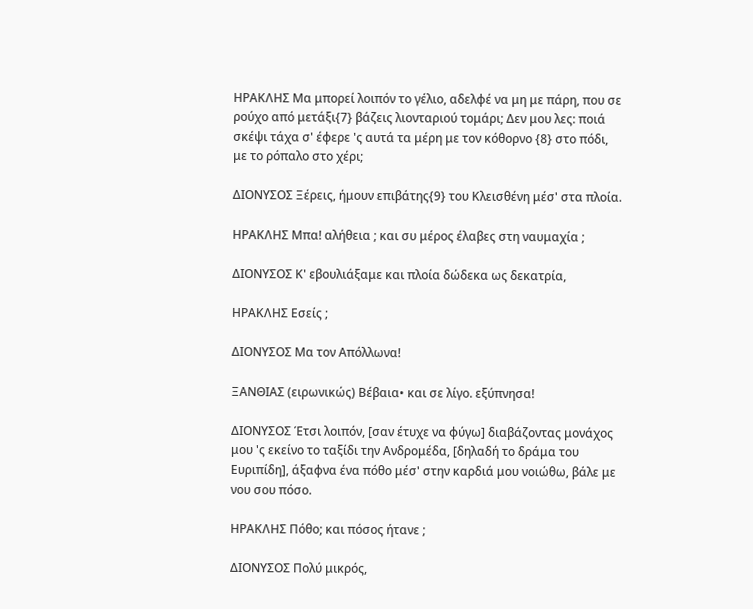ΗΡΑΚΛΗΣ Μα μπορεί λοιπόν το γέλιο, αδελφέ να μη με πάρη, που σε ρούχο από μετάξι{7} βάζεις λιονταριού τομάρι; Δεν μου λες: ποιά σκέψι τάχα σ' έφερε 'ς αυτά τα μέρη με τον κόθορνο {8} στο πόδι, με το ρόπαλο στο χέρι;

ΔΙΟΝΥΣΟΣ Ξέρεις, ήμουν επιβάτης{9} του Κλεισθένη μέσ' στα πλοία.

ΗΡΑΚΛΗΣ Μπα! αλήθεια ; και συ μέρος έλαβες στη ναυμαχία ;

ΔΙΟΝΥΣΟΣ Κ' εβουλιάξαμε και πλοία δώδεκα ως δεκατρία,

ΗΡΑΚΛΗΣ Εσείς ;

ΔΙΟΝΥΣΟΣ Μα τον Απόλλωνα!

ΞΑΝΘΙΑΣ (ειρωνικώς) Βέβαια• και σε λίγο. εξύπνησα!

ΔΙΟΝΥΣΟΣ Έτσι λοιπόν, [σαν έτυχε να φύγω] διαβάζοντας μονάχος μου 'ς εκείνο το ταξίδι την Ανδρομέδα, [δηλαδή το δράμα του Ευριπίδη], άξαφνα ένα πόθο μέσ' στην καρδιά μου νοιώθω, βάλε με νου σου πόσο.

ΗΡΑΚΛΗΣ Πόθο; και πόσος ήτανε ;

ΔΙΟΝΥΣΟΣ Πολύ μικρός,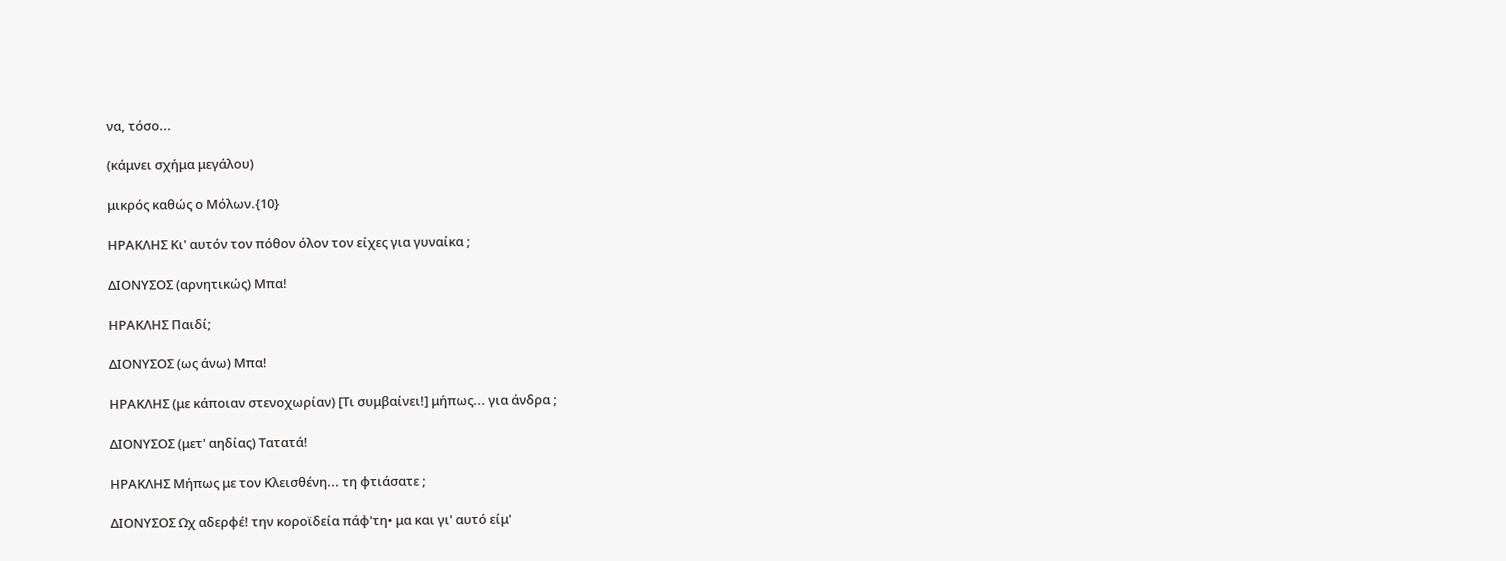να, τόσο...

(κάμνει σχήμα μεγάλου)

μικρός καθώς ο Μόλων.{10}

ΗΡΑΚΛΗΣ Κι' αυτόν τον πόθον όλον τον είχες για γυναίκα ;

ΔΙΟΝΥΣΟΣ (αρνητικώς) Μπα!

ΗΡΑΚΛΗΣ Παιδί;

ΔΙΟΝΥΣΟΣ (ως άνω) Μπα!

ΗΡΑΚΛΗΣ (με κάποιαν στενοχωρίαν) [Τι συμβαίνει!] μήπως... για άνδρα ;

ΔΙΟΝΥΣΟΣ (μετ' αηδίας) Τατατά!

ΗΡΑΚΛΗΣ Μήπως με τον Κλεισθένη... τη φτιάσατε ;

ΔΙΟΝΥΣΟΣ Ωχ αδερφέ! την κοροϊδεία πάφ'τη• μα και γι' αυτό είμ'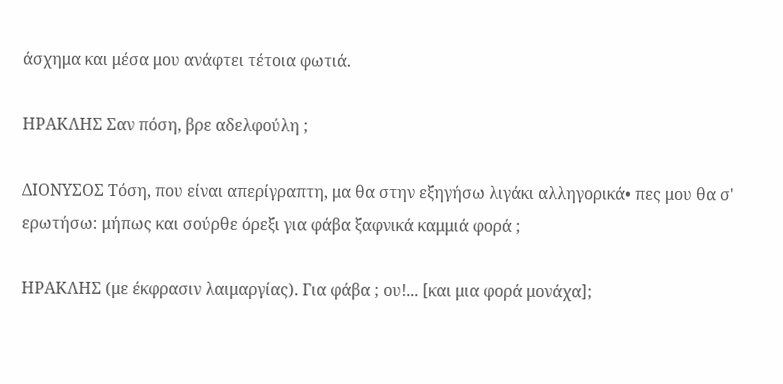άσχημα και μέσα μου ανάφτει τέτοια φωτιά.

ΗΡΑΚΛΗΣ Σαν πόση, βρε αδελφούλη ;

ΔΙΟΝΥΣΟΣ Τόση, που είναι απερίγραπτη, μα θα στην εξηγήσω λιγάκι αλληγορικά• πες μου θα σ' ερωτήσω: μήπως και σούρθε όρεξι για φάβα ξαφνικά καμμιά φορά ;

ΗΡΑΚΛΗΣ (με έκφρασιν λαιμαργίας). Για φάβα ; ου!... [και μια φορά μονάχα];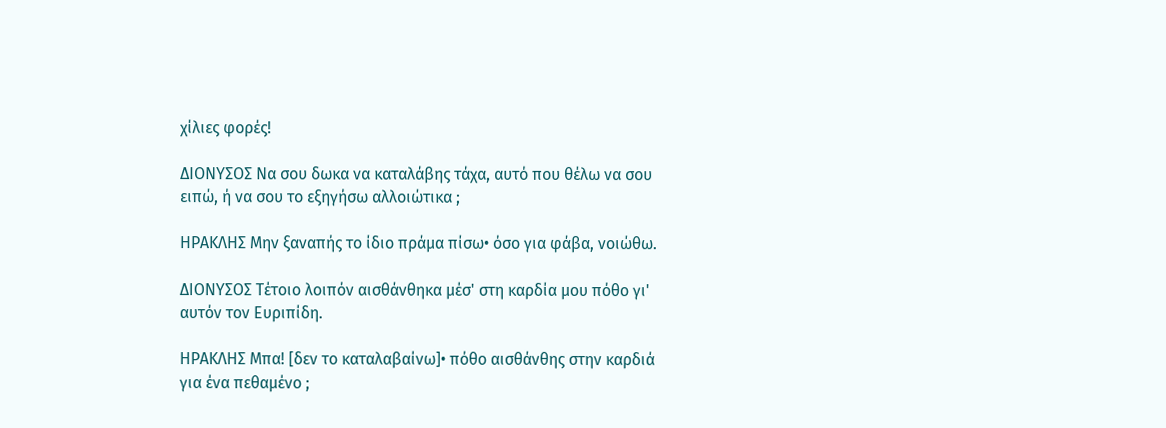χίλιες φορές!

ΔΙΟΝΥΣΟΣ Να σου δωκα να καταλάβης τάχα, αυτό που θέλω να σου ειπώ, ή να σου το εξηγήσω αλλοιώτικα ;

ΗΡΑΚΛΗΣ Μην ξαναπής το ίδιο πράμα πίσω• όσο για φάβα, νοιώθω.

ΔΙΟΝΥΣΟΣ Τέτοιο λοιπόν αισθάνθηκα μέσ' στη καρδία μου πόθο γι' αυτόν τον Ευριπίδη.

ΗΡΑΚΛΗΣ Μπα! [δεν το καταλαβαίνω]• πόθο αισθάνθης στην καρδιά για ένα πεθαμένο ;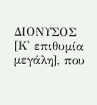ΔΙΟΝΥΣΟΣ [Κ' επιθυμία μεγάλη], που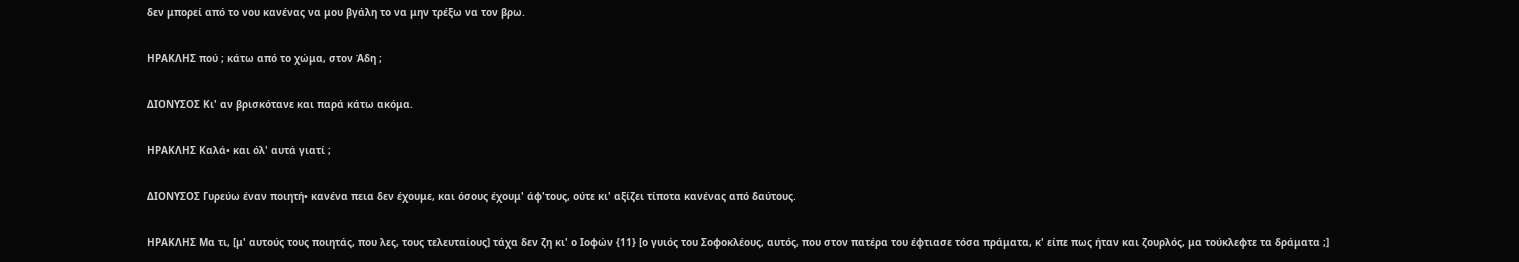δεν μπορεί από το νου κανένας να μου βγάλη το να μην τρέξω να τον βρω.

ΗΡΑΚΛΗΣ πού ; κάτω από το χώμα, στον Άδη ;

ΔΙΟΝΥΣΟΣ Κι' αν βρισκότανε και παρά κάτω ακόμα.

ΗΡΑΚΛΗΣ Καλά• και όλ' αυτά γιατί ;

ΔΙΟΝΥΣΟΣ Γυρεύω έναν ποιητή• κανένα πεια δεν έχουμε, και όσους έχουμ' άφ'τους, ούτε κι' αξίζει τίποτα κανένας από δαύτους.

ΗΡΑΚΛΗΣ Μα τι, [μ' αυτούς τους ποιητάς, που λες, τους τελευταίους] τάχα δεν ζη κι' ο Ιοφών {11} [ο γυιός του Σοφοκλέους, αυτός, που στον πατέρα του έφτιασε τόσα πράματα, κ' είπε πως ήταν και ζουρλός, μα τούκλεφτε τα δράματα ;]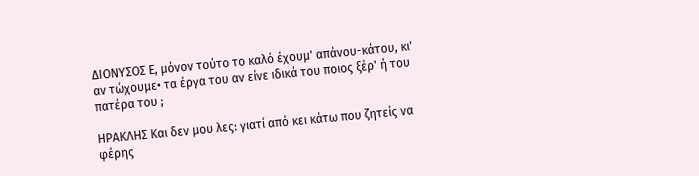ΔΙΟΝΥΣΟΣ Ε, μόνον τούτο το καλό έχουμ' απάνου-κάτου, κι' αν τώχουμε• τα έργα του αν είνε ιδικά του ποιος ξέρ' ή του πατέρα του ;

ΗΡΑΚΛΗΣ Και δεν μου λες: γιατί από κει κάτω που ζητείς να φέρης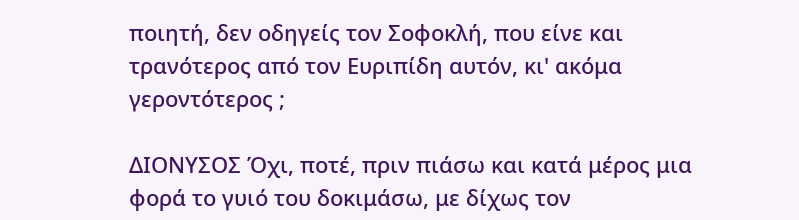ποιητή, δεν οδηγείς τον Σοφοκλή, που είνε και τρανότερος από τον Ευριπίδη αυτόν, κι' ακόμα γεροντότερος ;

ΔΙΟΝΥΣΟΣ Όχι, ποτέ, πριν πιάσω και κατά μέρος μια φορά το γυιό του δοκιμάσω, με δίχως τον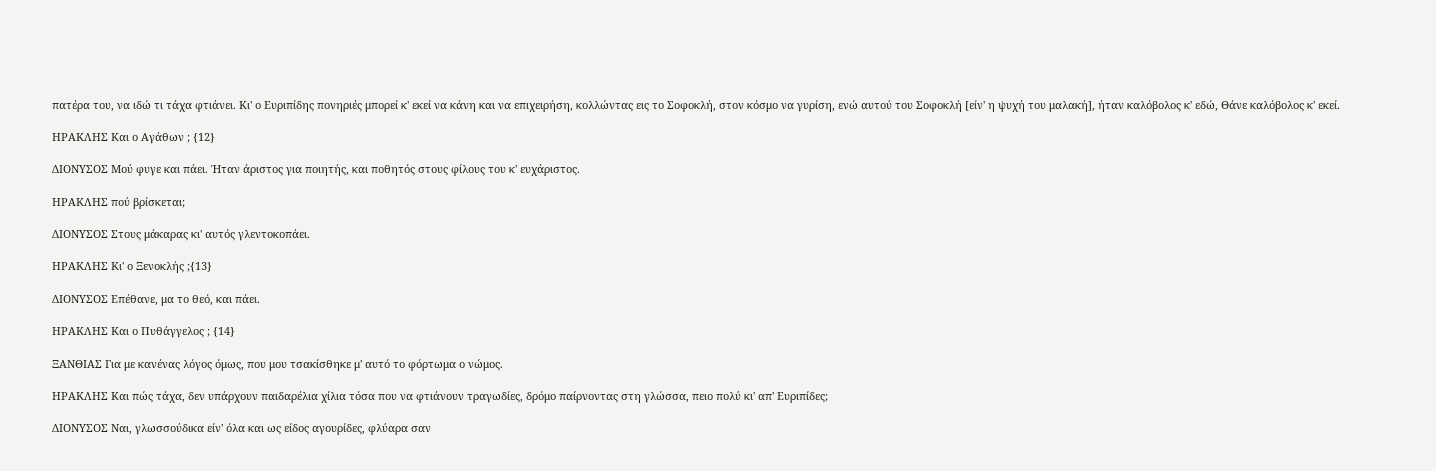πατέρα του, να ιδώ τι τάχα φτιάνει. Κι' ο Ευριπίδης πονηριές μπορεί κ' εκεί να κάνη και να επιχειρήση, κολλώντας εις το Σοφοκλή, στον κόσμο να γυρίση, ενώ αυτού του Σοφοκλή [είν' η ψυχή του μαλακή], ήταν καλόβολος κ' εδώ, Θάνε καλόβολος κ' εκεί.

ΗΡΑΚΛΗΣ Και ο Αγάθων ; {12}

ΔΙΟΝΥΣΟΣ Μού φυγε και πάει. Ήταν άριστος για ποιητής, και ποθητός στους φίλους του κ' ευχάριστος.

ΗΡΑΚΛΗΣ πού βρίσκεται;

ΔΙΟΝΥΣΟΣ Στους μάκαρας κι' αυτός γλεντοκοπάει.

ΗΡΑΚΛΗΣ Κι' ο Ξενοκλής ;{13}

ΔΙΟΝΥΣΟΣ Επέθανε, μα το θεό, και πάει.

ΗΡΑΚΛΗΣ Και ο Πυθάγγελος ; {14}

ΞΑΝΘΙΑΣ Για με κανένας λόγος όμως, που μου τσακίσθηκε μ' αυτό το φόρτωμα ο νώμος.

ΗΡΑΚΛΗΣ Και πώς τάχα, δεν υπάρχουν παιδαρέλια χίλια τόσα που να φτιάνουν τραγωδίες, δρόμο παίρνοντας στη γλώσσα, πειο πολύ κι' απ' Ευριπίδες;

ΔΙΟΝΥΣΟΣ Ναι, γλωσσούδικα είν' όλα και ως είδος αγουρίδες, φλύαρα σαν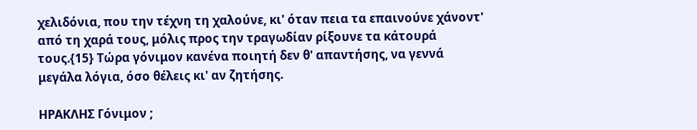χελιδόνια, που την τέχνη τη χαλούνε, κι' όταν πεια τα επαινούνε χάνοντ' από τη χαρά τους, μόλις προς την τραγωδίαν ρίξουνε τα κάτουρά τους.{15} Τώρα γόνιμον κανένα ποιητή δεν θ' απαντήσης, να γεννά μεγάλα λόγια, όσο θέλεις κι' αν ζητήσης.

ΗΡΑΚΛΗΣ Γόνιμον ;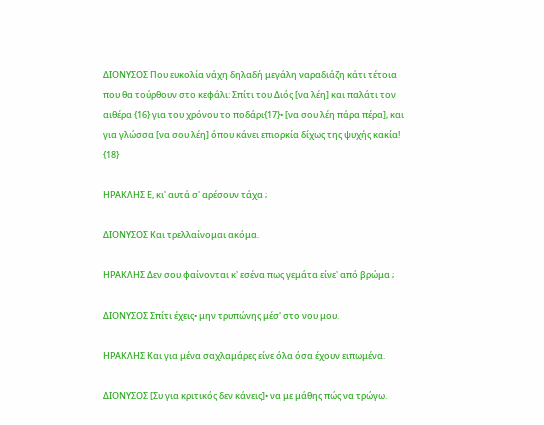ΔΙΟΝΥΣΟΣ Που ευκολία νάχη δηλαδή μεγάλη ναραδιάζη κάτι τέτοια που θα τούρθουν στο κεφάλι: Σπίτι του Διός [να λέη] και παλάτι τον αιθέρα {16} για του χρόνου το ποδάρι{17}• [να σου λέη πάρα πέρα], και για γλώσσα [να σου λέη] όπου κάνει επιορκία δίχως της ψυχής κακία! {18}

ΗΡΑΚΛΗΣ Ε, κι' αυτά σ' αρέσουν τάχα ;

ΔΙΟΝΥΣΟΣ Και τρελλαίνομαι ακόμα.

ΗΡΑΚΛΗΣ Δεν σου φαίνονται κ' εσένα πως γεμάτα είνε' από βρώμα ;

ΔΙΟΝΥΣΟΣ Σπίτι έχεις• μην τρυπώνης μέσ' στο νου μου.

ΗΡΑΚΛΗΣ Και για μένα σαχλαμάρες είνε όλα όσα έχουν ειπωμένα.

ΔΙΟΝΥΣΟΣ [Συ για κριτικός δεν κάνεις]• να με μάθης πώς να τρώγω.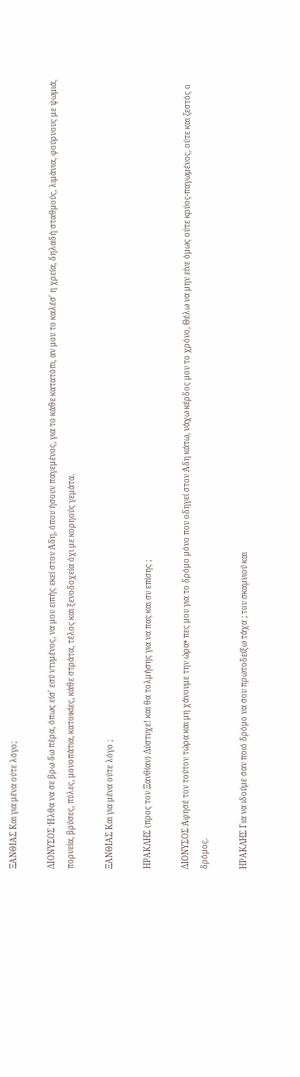ΞΑΝΘΙΑΣ Και για μένα ούτε λόγο;

ΔΙΟΝΥΣΟΣ Ήλθα να σε βρω δω πέρα, όπως είσ' εσύ ντυμένος, να μου ειπής εκεί στον Άδη, όπου ήσουν παγεμένος, για το κάθε κατατόπι, αν μου το καλέσ' η χρεία, δηλαδή σταθμούς, λιμάνια, φούρνους με ψωμιά, πορνεία, βρύσες, πύλες, μονοπάτια, κατοικίες, κάθε στράτα, τέλος και ξενοδοχεία όχι με κορηούς γεμάτα.

ΞΑΝΘΙΑΣ Και για μένα ούτε λόγο ;

ΗΡΑΚΛΗΣ (προς τον Ξανθίαν) Δύστυχε! και θα τολμήσης για να πας και συ επίσης ;

ΔΙΟΝΥΣΟΣ Άφησέ τον τούτον τώρα και μη χάνουμε την ώρα• πες μου για το δρόμο μόνο που οδηγεί στον Άδη κάτω, νάχω κέρδος μου το χρόνο, Θέλω να μην είνε όμως ούτε κρύος-παγωμένος, ούτε και ζεστός ο δρόμος.

ΗΡΑΚΛΗΣ Για να ιδούμε σαν ποιό δρόμο να σου πρωτοδείξω τάχα ; του σκαμνιού και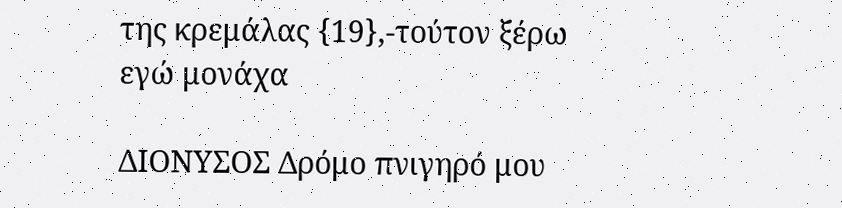της κρεμάλας {19},-τούτον ξέρω εγώ μονάχα

ΔΙΟΝΥΣΟΣ Δρόμο πνιγηρό μου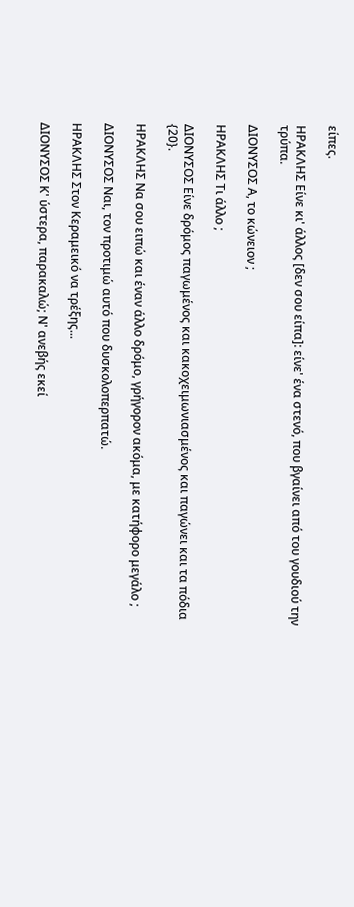είπες.

ΗΡΑΚΛΗΣ Είνε κι' άλλος [δεν σου είπα]: είνε' ένα στενό, που βγαίνει από του γουδιού την τρύπα.

ΔΙΟΝΥΣΟΣ Α, το κώνειον ;

ΗΡΑΚΛΗΣ Τι άλλο ;

ΔΙΟΝΥΣΟΣ Είνε δρόμος παγωμένος και κακοχειμωνιασμένος και παγώνει και τα πόδια {20}.

ΗΡΑΚΛΗΣ Να σου ειπώ και έναν άλλο δρόμο, γρήγορον ακόμα, με κατήφορο μεγάλο ;

ΔΙΟΝΥΣΟΣ Ναι, τον προτιμώ αυτό που δυσκολοπερπατώ.

ΗΡΑΚΛΗΣ Στον Κεραμεικό να τρέξης...

ΔΙΟΝΥΣΟΣ Κ' ύστερα, παρακαλώ; Ν' ανεβής εκεί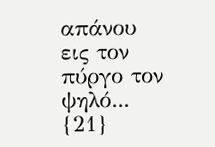απάνου εις τον πύργο τον ψηλό... {21}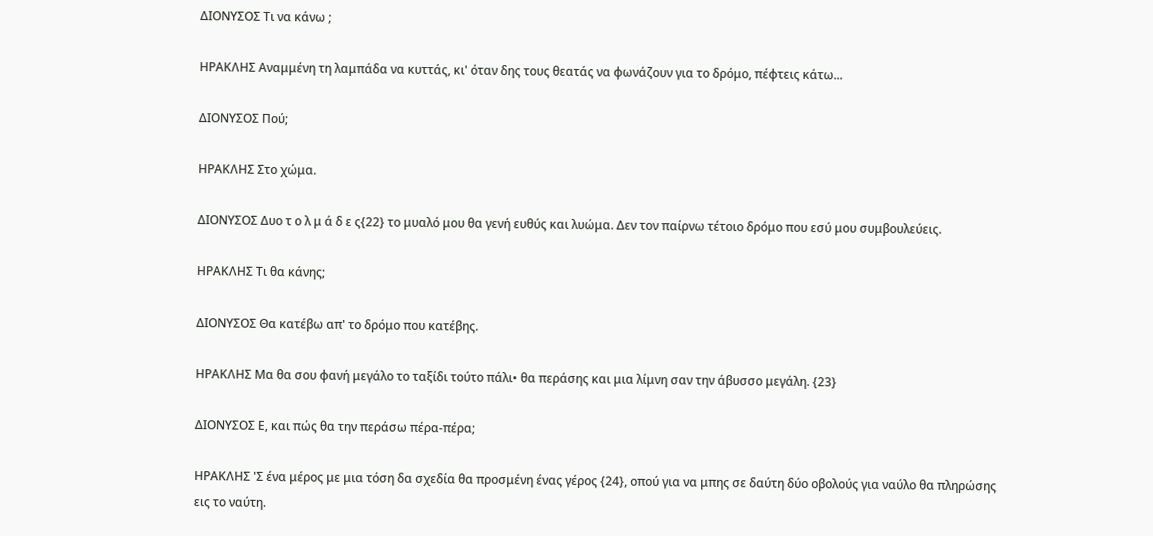ΔΙΟΝΥΣΟΣ Τι να κάνω ;

ΗΡΑΚΛΗΣ Αναμμένη τη λαμπάδα να κυττάς, κι' όταν δης τους θεατάς να φωνάζουν για το δρόμο, πέφτεις κάτω...

ΔΙΟΝΥΣΟΣ Πού;

ΗΡΑΚΛΗΣ Στο χώμα.

ΔΙΟΝΥΣΟΣ Δυο τ ο λ μ ά δ ε ς{22} το μυαλό μου θα γενή ευθύς και λυώμα. Δεν τον παίρνω τέτοιο δρόμο που εσύ μου συμβουλεύεις.

ΗΡΑΚΛΗΣ Τι θα κάνης;

ΔΙΟΝΥΣΟΣ Θα κατέβω απ' το δρόμο που κατέβης.

ΗΡΑΚΛΗΣ Μα θα σου φανή μεγάλο το ταξίδι τούτο πάλι• θα περάσης και μια λίμνη σαν την άβυσσο μεγάλη. {23}

ΔΙΟΝΥΣΟΣ Ε, και πώς θα την περάσω πέρα-πέρα;

ΗΡΑΚΛΗΣ 'Σ ένα μέρος με μια τόση δα σχεδία θα προσμένη ένας γέρος {24}, οπού για να μπης σε δαύτη δύο οβολούς για ναύλο θα πληρώσης εις το ναύτη.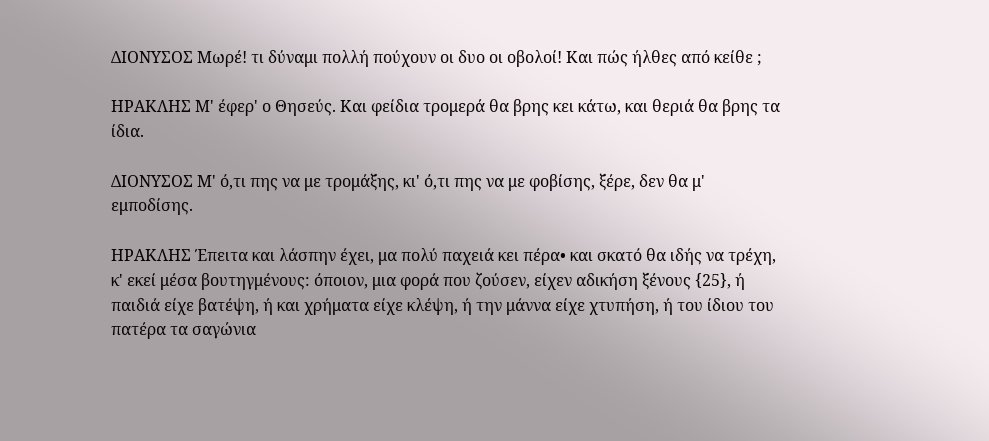ΔΙΟΝΥΣΟΣ Μωρέ! τι δύναμι πολλή πούχουν οι δυο οι οβολοί! Και πώς ήλθες από κείθε ;

ΗΡΑΚΛΗΣ Μ' έφερ' ο Θησεύς. Και φείδια τρομερά θα βρης κει κάτω, και θεριά θα βρης τα ίδια.

ΔΙΟΝΥΣΟΣ Μ' ό,τι πης να με τρομάξης, κι' ό,τι πης να με φοβίσης, ξέρε, δεν θα μ' εμποδίσης.

ΗΡΑΚΛΗΣ Έπειτα και λάσπην έχει, μα πολύ παχειά κει πέρα• και σκατό θα ιδής να τρέχη, κ' εκεί μέσα βουτηγμένους: όποιον, μια φορά που ζούσεν, είχεν αδικήση ξένους {25}, ή παιδιά είχε βατέψη, ή και χρήματα είχε κλέψη, ή την μάννα είχε χτυπήση, ή του ίδιου του πατέρα τα σαγώνια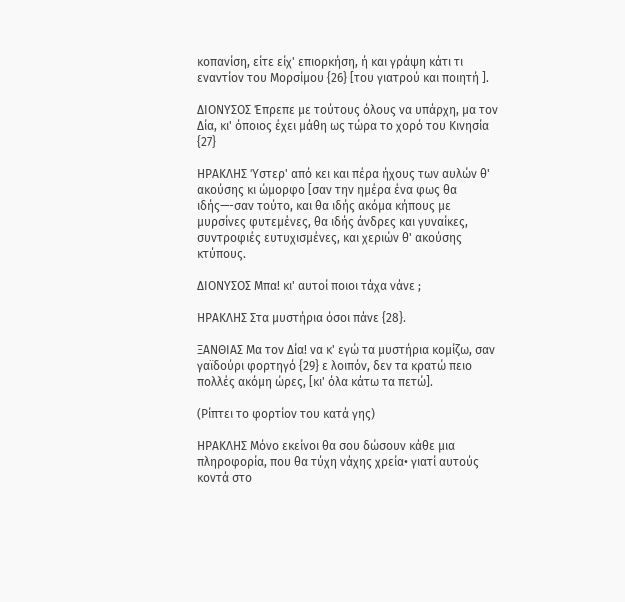κοπανίση, είτε είχ' επιορκήση, ή και γράψη κάτι τι εναντίον του Μορσίμου {26} [του γιατρού και ποιητή ].

ΔΙΟΝΥΣΟΣ Έπρεπε με τούτους όλους να υπάρχη, μα τον Δία, κι' όποιος έχει μάθη ως τώρα το χορό του Κινησία {27}

ΗΡΑΚΛΗΣ Ύστερ' από κει και πέρα ήχους των αυλών θ' ακούσης κι ώμορφο [σαν την ημέρα ένα φως θα ιδής—-σαν τούτο, και θα ιδής ακόμα κήπους με μυρσίνες φυτεμένες, θα ιδής άνδρες και γυναίκες, συντροφιές ευτυχισμένες, και χεριών θ' ακούσης κτύπους.

ΔΙΟΝΥΣΟΣ Μπα! κι' αυτοί ποιοι τάχα νάνε ;

ΗΡΑΚΛΗΣ Στα μυστήρια όσοι πάνε {28}.

ΞΑΝΘΙΑΣ Μα τον Δία! να κ' εγώ τα μυστήρια κομίζω, σαν γαϊδούρι φορτηγό {29} ε λοιπόν, δεν τα κρατώ πειο πολλές ακόμη ώρες, [κι' όλα κάτω τα πετώ].

(Ρίπτει το φορτίον του κατά γης)

ΗΡΑΚΛΗΣ Μόνο εκείνοι θα σου δώσουν κάθε μια πληροφορία, που θα τύχη νάχης χρεία• γιατί αυτούς κοντά στο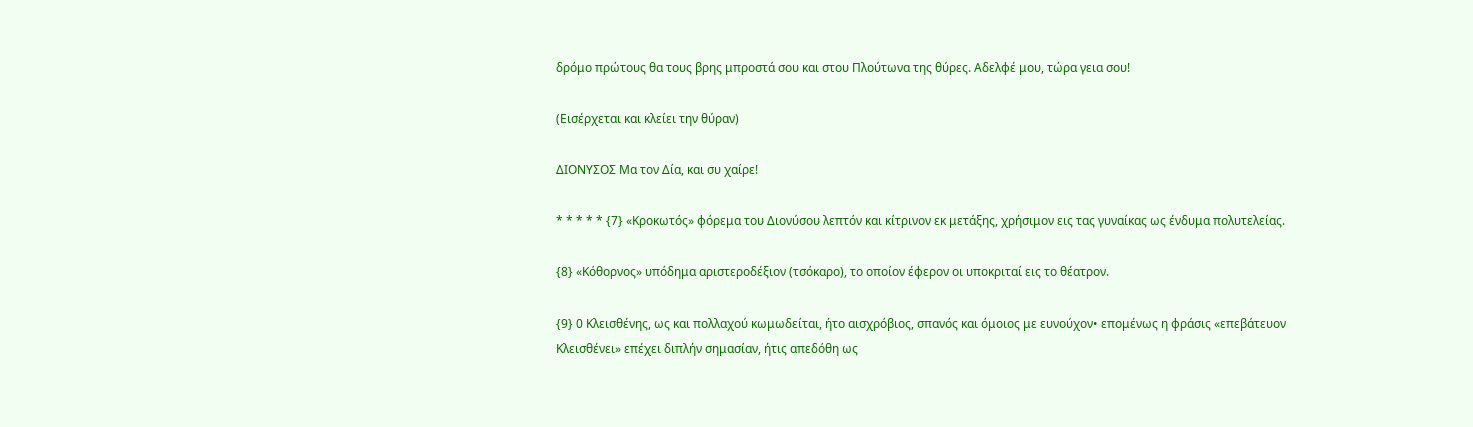δρόμο πρώτους θα τους βρης μπροστά σου και στου Πλούτωνα της θύρες. Αδελφέ μου, τώρα γεια σου!

(Εισέρχεται και κλείει την θύραν)

ΔΙΟΝΥΣΟΣ Μα τον Δία, και συ χαίρε!

* * * * * {7} «Κροκωτός» φόρεμα του Διονύσου λεπτόν και κίτρινον εκ μετάξης, χρήσιμον εις τας γυναίκας ως ένδυμα πολυτελείας.

{8} «Κόθορνος» υπόδημα αριστεροδέξιον (τσόκαρο), το οποίον έφερον οι υποκριταί εις το θέατρον.

{9} 0 Κλεισθένης, ως και πολλαχού κωμωδείται, ήτο αισχρόβιος, σπανός και όμοιος με ευνούχον• επομένως η φράσις «επεβάτευον Κλεισθένει» επέχει διπλήν σημασίαν, ήτις απεδόθη ως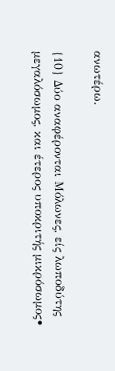ανωτέρω.

{10} Δύο αναφέρονται Μόλωνες, είς λωποδύτης μεγαλόσωμος, και έτερος υποκριτής μικρόσωμος•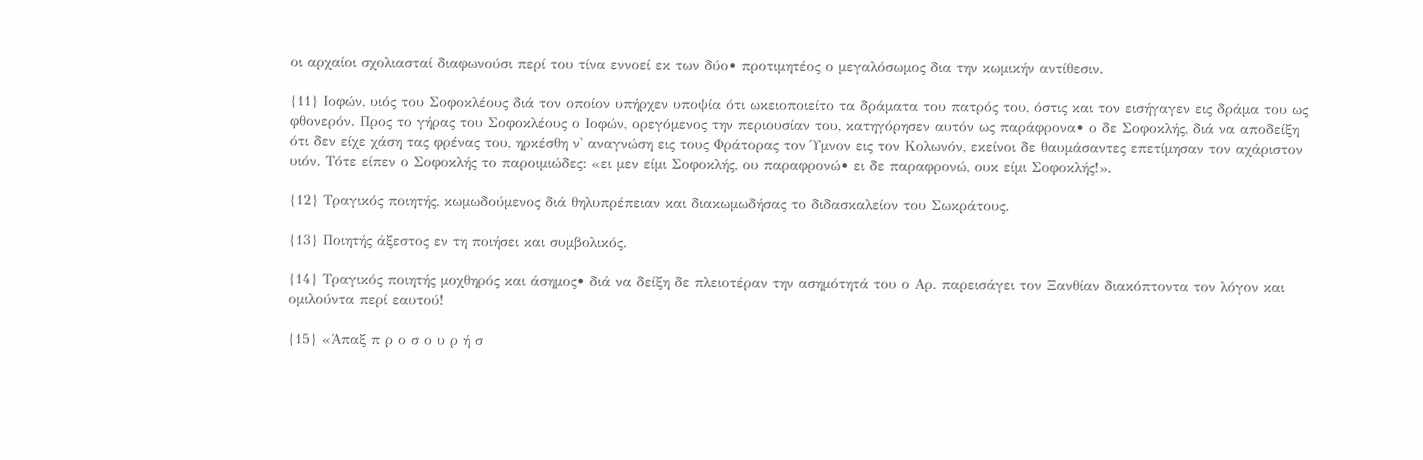οι αρχαίοι σχολιασταί διαφωνούσι περί του τίνα εννοεί εκ των δύο• προτιμητέος ο μεγαλόσωμος δια την κωμικήν αντίθεσιν.

{11} Ιοφών, υιός του Σοφοκλέους διά τον οποίον υπήρχεν υποψία ότι ωκειοποιείτο τα δράματα του πατρός του, όστις και τον εισήγαγεν εις δράμα του ως φθονερόν. Προς το γήρας του Σοφοκλέους ο Ιοφών, ορεγόμενος την περιουσίαν του, κατηγόρησεν αυτόν ως παράφρονα• ο δε Σοφοκλής, διά να αποδείξη ότι δεν είχε χάση τας φρένας του, ηρκέσθη ν' αναγνώση εις τους Φράτορας τον Ύμνον εις τον Κολωνόν, εκείνοι δε θαυμάσαντες επετίμησαν τον αχάριστον υιόν. Τότε είπεν ο Σοφοκλής το παροιμιώδες: «ει μεν είμι Σοφοκλής, ου παραφρονώ• ει δε παραφρονώ, ουκ είμι Σοφοκλής!».

{12} Τραγικός ποιητής, κωμωδούμενος διά θηλυπρέπειαν και διακωμωδήσας το διδασκαλείον του Σωκράτους.

{13} Ποιητής άξεστος εν τη ποιήσει και συμβολικός.

{14} Τραγικός ποιητής μοχθηρός και άσημος• διά να δείξη δε πλειοτέραν την ασημότητά του ο Αρ. παρεισάγει τον Ξανθίαν διακόπτοντα τον λόγον και ομιλούντα περί εαυτού!

{15} «Άπαξ π ρ ο σ ο υ ρ ή σ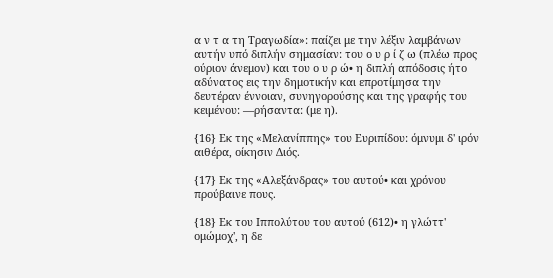α ν τ α τη Τραγωδία»: παίζει με την λέξιν λαμβάνων αυτήν υπό διπλήν σημασίαν: του ο υ ρ ί ζ ω (πλέω προς ούριον άνεμον) και του ο υ ρ ώ• η διπλή απόδοσις ήτο αδύνατος εις την δημοτικήν και επροτίμησα την δευτέραν έννοιαν, συνηγορούσης και της γραφής του κειμένου: —ρήσαντα: (με η).

{16} Εκ της «Μελανίππης» του Ευριπίδου: όμνυμι δ' ιρόν αιθέρα, οίκησιν Διός.

{17} Εκ της «Αλεξάνδρας» του αυτού• και χρόνου προύβαινε πους.

{18} Εκ του Ιππολύτου του αυτού (612)• η γλώττ' ομώμοχ', η δε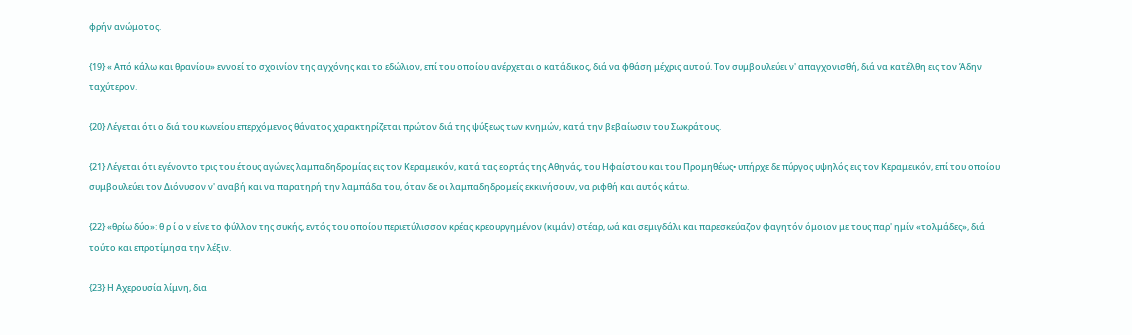φρήν ανώμοτος.

{19} « Από κάλω και θρανίου» εννοεί το σχοινίον της αγχόνης και το εδώλιον, επί του οποίου ανέρχεται ο κατάδικος, διά να φθάση μέχρις αυτού. Τον συμβουλεύει ν' απαγχονισθή, διά να κατέλθη εις τον Άδην ταχύτερον.

{20} Λέγεται ότι ο διά του κωνείου επερχόμενος θάνατος χαρακτηρίζεται πρώτον διά της ψύξεως των κνημών, κατά την βεβαίωσιν του Σωκράτους.

{21} Λέγεται ότι εγένοντο τρις του έτους αγώνες λαμπαδηδρομίας εις τον Κεραμεικόν, κατά τας εορτάς της Αθηνάς, του Ηφαίστου και του Προμηθέως• υπήρχε δε πύργος υψηλός εις τον Κεραμεικόν, επί του οποίου συμβουλεύει τον Διόνυσον ν' αναβή και να παρατηρή την λαμπάδα του, όταν δε οι λαμπαδηδρομείς εκκινήσουν, να ριφθή και αυτός κάτω.

{22} «θρίω δύο»: θ ρ ί ο ν είνε το φύλλον της συκής, εντός του οποίου περιετύλισσον κρέας κρεουργημένον (κιμάν) στέαρ, ωά και σεμιγδάλι και παρεσκεύαζον φαγητόν όμοιον με τους παρ' ημίν «τολμάδες», διά τούτο και επροτίμησα την λέξιν.

{23} Η Αχερουσία λίμνη, δια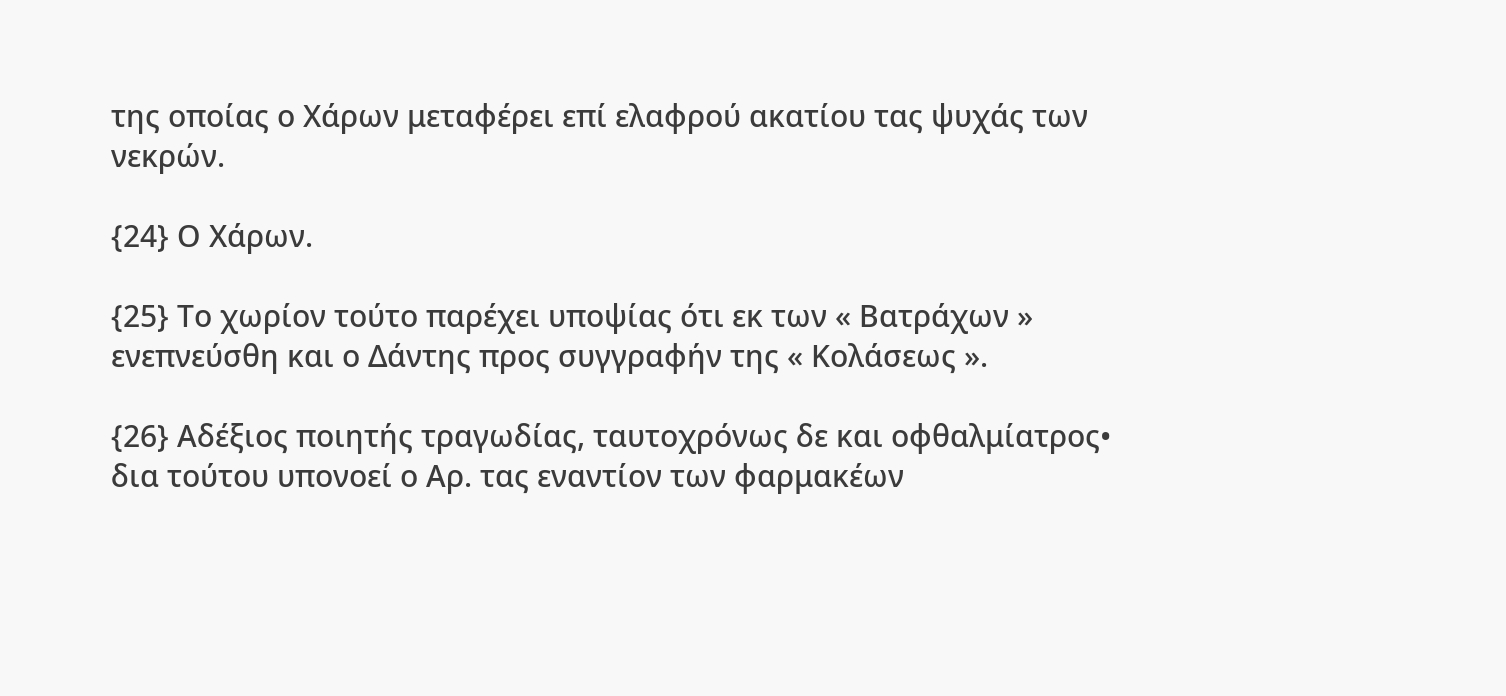της οποίας ο Χάρων μεταφέρει επί ελαφρού ακατίου τας ψυχάς των νεκρών.

{24} Ο Χάρων.

{25} Το χωρίον τούτο παρέχει υποψίας ότι εκ των « Βατράχων » ενεπνεύσθη και ο Δάντης προς συγγραφήν της « Κολάσεως ».

{26} Αδέξιος ποιητής τραγωδίας, ταυτοχρόνως δε και οφθαλμίατρος• δια τούτου υπονοεί ο Αρ. τας εναντίον των φαρμακέων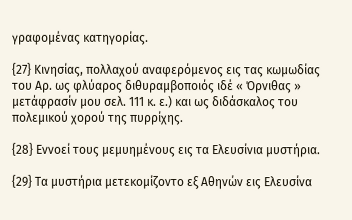γραφομένας κατηγορίας.

{27} Κινησίας, πολλαχού αναφερόμενος εις τας κωμωδίας του Αρ. ως φλύαρος διθυραμβοποιός ιδέ « Όρνιθας » μετάφρασίν μου σελ. 111 κ. ε.) και ως διδάσκαλος του πολεμικού χορού της πυρρίχης.

{28} Εννοεί τους μεμυημένους εις τα Ελευσίνια μυστήρια.

{29} Τα μυστήρια μετεκομίζοντο εξ Αθηνών εις Ελευσίνα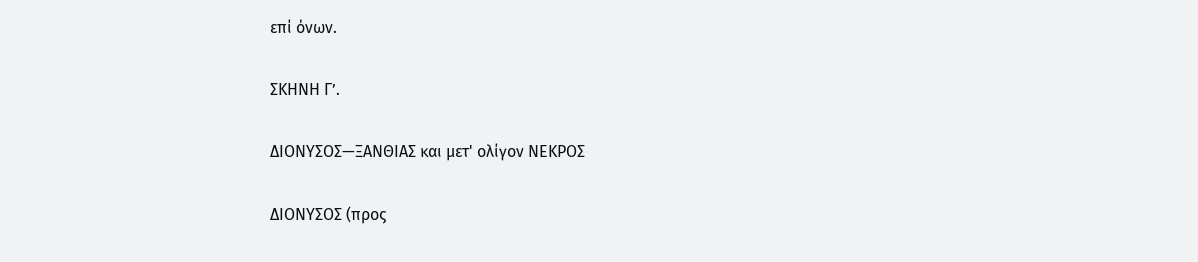επί όνων.

ΣΚΗΝΗ Γ’.

ΔΙΟΝΥΣΟΣ—ΞΑΝΘΙΑΣ και μετ' ολίγον ΝΕΚΡΟΣ

ΔΙΟΝΥΣΟΣ (προς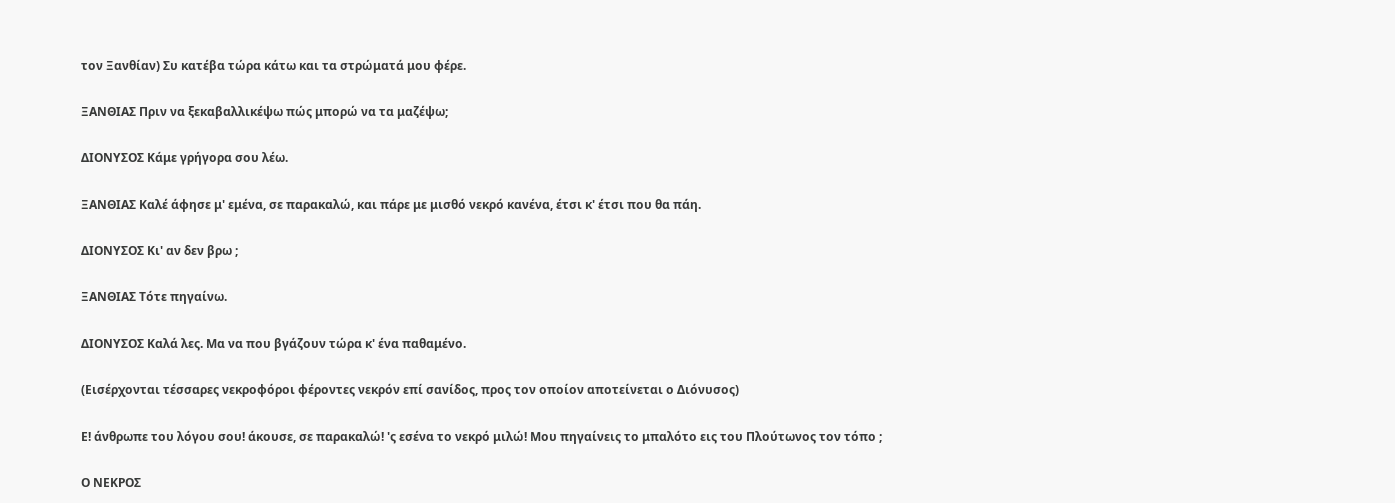τον Ξανθίαν) Συ κατέβα τώρα κάτω και τα στρώματά μου φέρε.

ΞΑΝΘΙΑΣ Πριν να ξεκαβαλλικέψω πώς μπορώ να τα μαζέψω;

ΔΙΟΝΥΣΟΣ Κάμε γρήγορα σου λέω.

ΞΑΝΘΙΑΣ Καλέ άφησε μ' εμένα, σε παρακαλώ, και πάρε με μισθό νεκρό κανένα, έτσι κ' έτσι που θα πάη.

ΔΙΟΝΥΣΟΣ Κι' αν δεν βρω ;

ΞΑΝΘΙΑΣ Τότε πηγαίνω.

ΔΙΟΝΥΣΟΣ Καλά λες. Μα να που βγάζουν τώρα κ' ένα παθαμένο.

(Εισέρχονται τέσσαρες νεκροφόροι φέροντες νεκρόν επί σανίδος, προς τον οποίον αποτείνεται ο Διόνυσος)

Ε! άνθρωπε του λόγου σου! άκουσε, σε παρακαλώ! 'ς εσένα το νεκρό μιλώ! Μου πηγαίνεις το μπαλότο εις του Πλούτωνος τον τόπο ;

Ο ΝΕΚΡΟΣ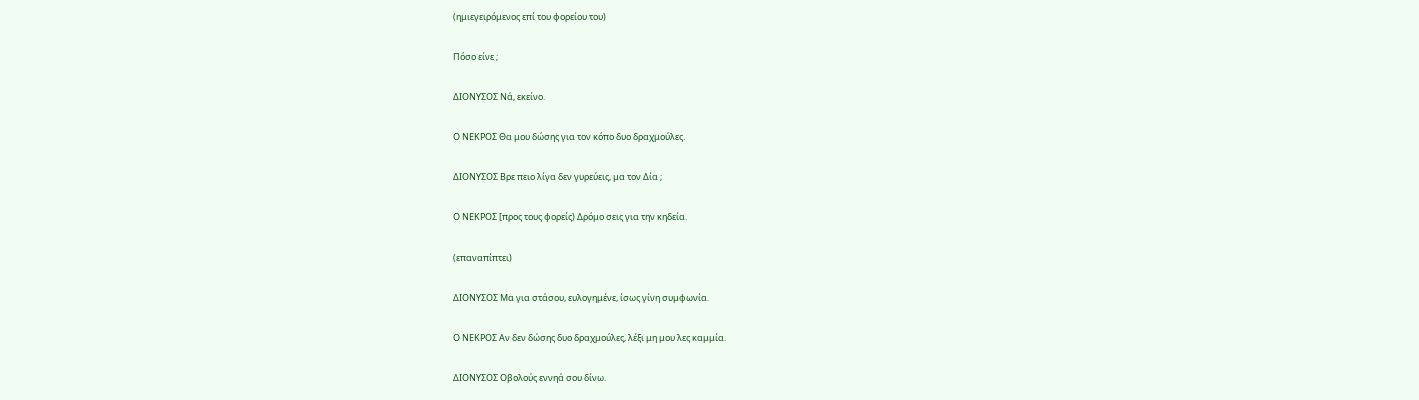(ημιεγειρόμενος επί του φορείου του)

Πόσο είνε ;

ΔΙΟΝΥΣΟΣ Νά, εκείνο.

Ο ΝΕΚΡΟΣ Θα μου δώσης για τον κόπο δυο δραχμούλες.

ΔΙΟΝΥΣΟΣ Βρε πειο λίγα δεν γυρεύεις, μα τον Δία ;

Ο ΝΕΚΡΟΣ [προς τους φορείς) Δρόμο σεις για την κηδεία.

(επαναπίπτει)

ΔΙΟΝΥΣΟΣ Μα για στάσου, ευλογημένε, ίσως γίνη συμφωνία.

Ο ΝΕΚΡΟΣ Αν δεν δώσης δυο δραχμούλες, λέξι μη μου λες καμμία.

ΔΙΟΝΥΣΟΣ Οβολούς εννηά σου δίνω.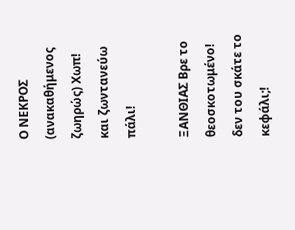Ο ΝΕΚΡΟΣ (ανακαθήμενος ζωηρώς) Χωπ! και ζωντανεύω πάλι!

ΞΑΝΘΙΑΣ Βρε το θεοσκοτωμένο! δεν του σκάτε το κεφάλι;!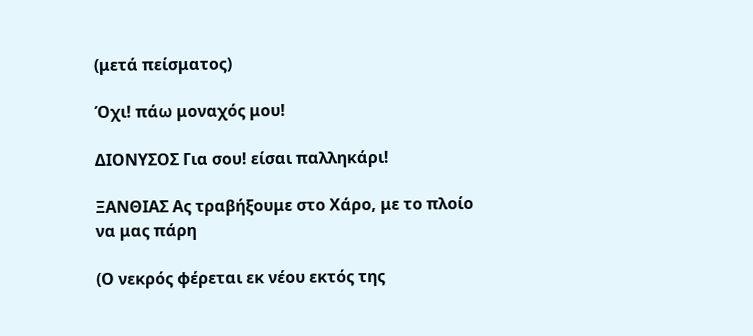(μετά πείσματος)

Όχι! πάω μοναχός μου!

ΔΙΟΝΥΣΟΣ Για σου! είσαι παλληκάρι!

ΞΑΝΘΙΑΣ Ας τραβήξουμε στο Χάρο, με το πλοίο να μας πάρη

(Ο νεκρός φέρεται εκ νέου εκτός της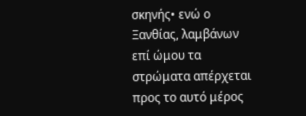σκηνής• ενώ ο Ξανθίας, λαμβάνων επί ώμου τα στρώματα απέρχεται προς το αυτό μέρος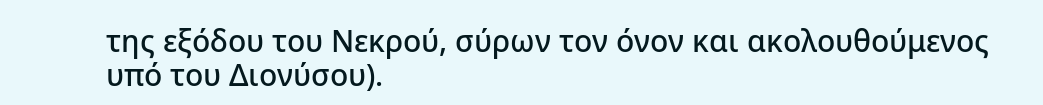της εξόδου του Νεκρού, σύρων τον όνον και ακολουθούμενος υπό του Διονύσου).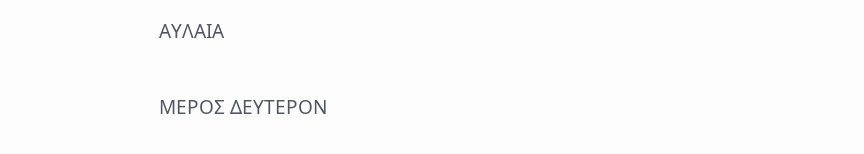ΑΥΛΑΙΑ

ΜΕΡΟΣ ΔΕΥΤΕΡΟΝ